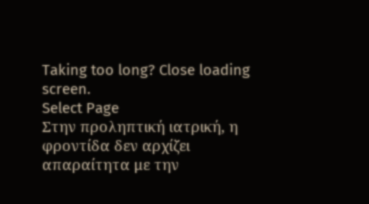Taking too long? Close loading screen.
Select Page
Στην προληπτική ιατρική, η φροντίδα δεν αρχίζει απαραίτητα με την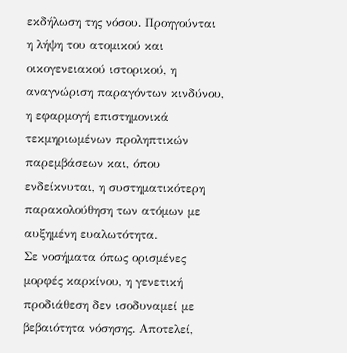εκδήλωση της νόσου. Προηγούνται η λήψη του ατομικού και οικογενειακού ιστορικού, η αναγνώριση παραγόντων κινδύνου, η εφαρμογή επιστημονικά τεκμηριωμένων προληπτικών παρεμβάσεων και, όπου ενδείκνυται, η συστηματικότερη παρακολούθηση των ατόμων με αυξημένη ευαλωτότητα.
Σε νοσήματα όπως ορισμένες μορφές καρκίνου, η γενετική προδιάθεση δεν ισοδυναμεί με βεβαιότητα νόσησης. Αποτελεί,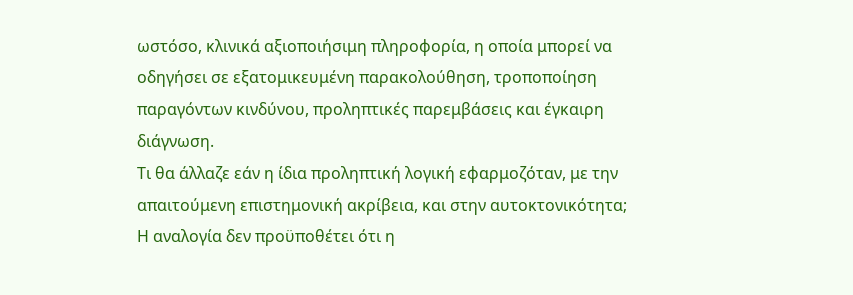ωστόσο, κλινικά αξιοποιήσιμη πληροφορία, η οποία μπορεί να οδηγήσει σε εξατομικευμένη παρακολούθηση, τροποποίηση παραγόντων κινδύνου, προληπτικές παρεμβάσεις και έγκαιρη διάγνωση.
Τι θα άλλαζε εάν η ίδια προληπτική λογική εφαρμοζόταν, με την απαιτούμενη επιστημονική ακρίβεια, και στην αυτοκτονικότητα;
Η αναλογία δεν προϋποθέτει ότι η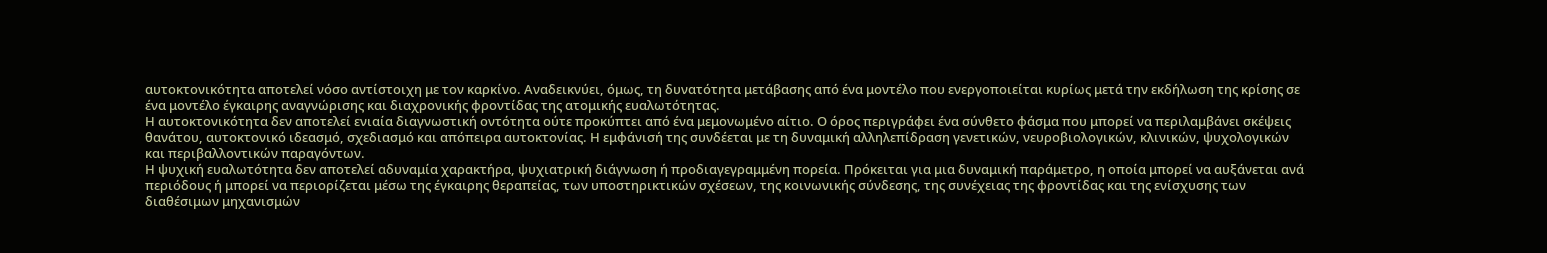αυτοκτονικότητα αποτελεί νόσο αντίστοιχη με τον καρκίνο. Αναδεικνύει, όμως, τη δυνατότητα μετάβασης από ένα μοντέλο που ενεργοποιείται κυρίως μετά την εκδήλωση της κρίσης σε ένα μοντέλο έγκαιρης αναγνώρισης και διαχρονικής φροντίδας της ατομικής ευαλωτότητας.
Η αυτοκτονικότητα δεν αποτελεί ενιαία διαγνωστική οντότητα ούτε προκύπτει από ένα μεμονωμένο αίτιο. Ο όρος περιγράφει ένα σύνθετο φάσμα που μπορεί να περιλαμβάνει σκέψεις θανάτου, αυτοκτονικό ιδεασμό, σχεδιασμό και απόπειρα αυτοκτονίας. Η εμφάνισή της συνδέεται με τη δυναμική αλληλεπίδραση γενετικών, νευροβιολογικών, κλινικών, ψυχολογικών και περιβαλλοντικών παραγόντων.
Η ψυχική ευαλωτότητα δεν αποτελεί αδυναμία χαρακτήρα, ψυχιατρική διάγνωση ή προδιαγεγραμμένη πορεία. Πρόκειται για μια δυναμική παράμετρο, η οποία μπορεί να αυξάνεται ανά περιόδους ή μπορεί να περιορίζεται μέσω της έγκαιρης θεραπείας, των υποστηρικτικών σχέσεων, της κοινωνικής σύνδεσης, της συνέχειας της φροντίδας και της ενίσχυσης των διαθέσιμων μηχανισμών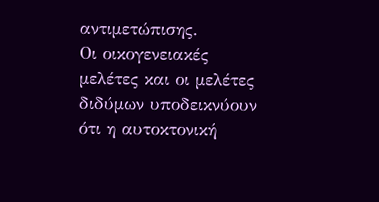αντιμετώπισης.
Οι οικογενειακές μελέτες και οι μελέτες διδύμων υποδεικνύουν ότι η αυτοκτονική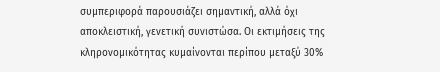συμπεριφορά παρουσιάζει σημαντική, αλλά όχι αποκλειστική, γενετική συνιστώσα. Οι εκτιμήσεις της κληρονομικότητας κυμαίνονται περίπου μεταξύ 30%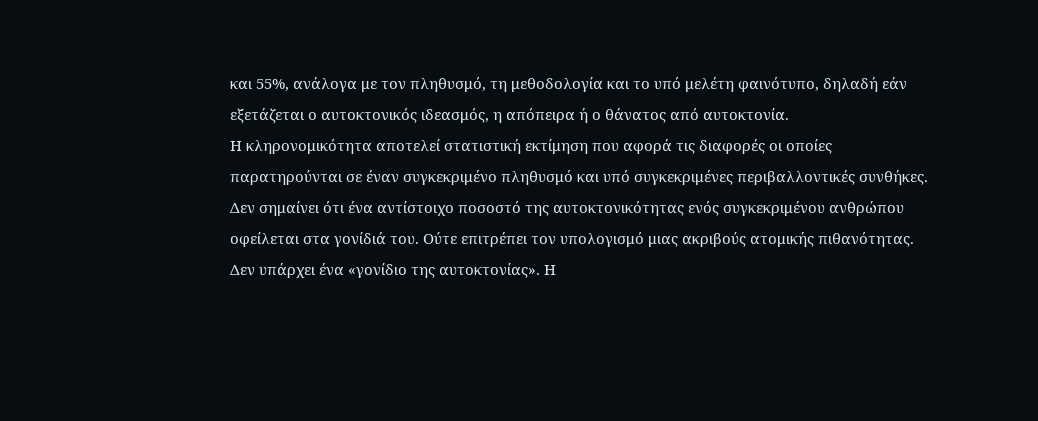και 55%, ανάλογα με τον πληθυσμό, τη μεθοδολογία και το υπό μελέτη φαινότυπο, δηλαδή εάν εξετάζεται ο αυτοκτονικός ιδεασμός, η απόπειρα ή ο θάνατος από αυτοκτονία.
Η κληρονομικότητα αποτελεί στατιστική εκτίμηση που αφορά τις διαφορές οι οποίες παρατηρούνται σε έναν συγκεκριμένο πληθυσμό και υπό συγκεκριμένες περιβαλλοντικές συνθήκες. Δεν σημαίνει ότι ένα αντίστοιχο ποσοστό της αυτοκτονικότητας ενός συγκεκριμένου ανθρώπου οφείλεται στα γονίδιά του. Ούτε επιτρέπει τον υπολογισμό μιας ακριβούς ατομικής πιθανότητας.
Δεν υπάρχει ένα «γονίδιο της αυτοκτονίας». Η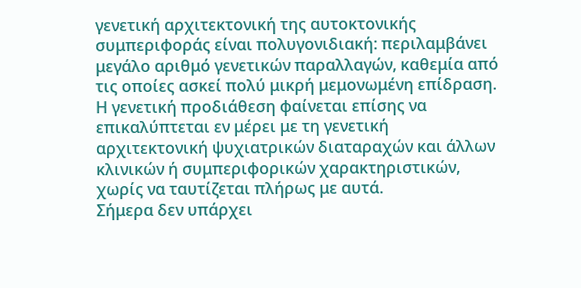γενετική αρχιτεκτονική της αυτοκτονικής συμπεριφοράς είναι πολυγονιδιακή: περιλαμβάνει μεγάλο αριθμό γενετικών παραλλαγών, καθεμία από τις οποίες ασκεί πολύ μικρή μεμονωμένη επίδραση. Η γενετική προδιάθεση φαίνεται επίσης να επικαλύπτεται εν μέρει με τη γενετική αρχιτεκτονική ψυχιατρικών διαταραχών και άλλων κλινικών ή συμπεριφορικών χαρακτηριστικών, χωρίς να ταυτίζεται πλήρως με αυτά.
Σήμερα δεν υπάρχει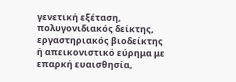γενετική εξέταση, πολυγονιδιακός δείκτης, εργαστηριακός βιοδείκτης ή απεικονιστικό εύρημα με επαρκή ευαισθησία,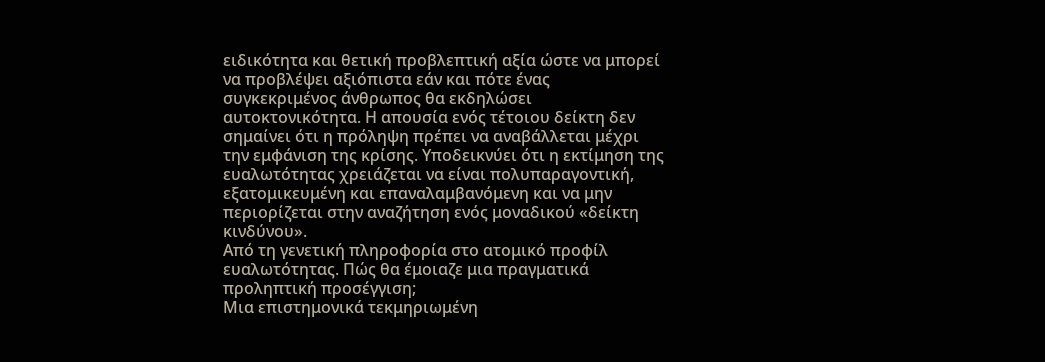ειδικότητα και θετική προβλεπτική αξία ώστε να μπορεί να προβλέψει αξιόπιστα εάν και πότε ένας συγκεκριμένος άνθρωπος θα εκδηλώσει αυτοκτονικότητα. Η απουσία ενός τέτοιου δείκτη δεν σημαίνει ότι η πρόληψη πρέπει να αναβάλλεται μέχρι την εμφάνιση της κρίσης. Υποδεικνύει ότι η εκτίμηση της ευαλωτότητας χρειάζεται να είναι πολυπαραγοντική, εξατομικευμένη και επαναλαμβανόμενη και να μην περιορίζεται στην αναζήτηση ενός μοναδικού «δείκτη κινδύνου».
Από τη γενετική πληροφορία στο ατομικό προφίλ ευαλωτότητας. Πώς θα έμοιαζε μια πραγματικά προληπτική προσέγγιση;
Μια επιστημονικά τεκμηριωμένη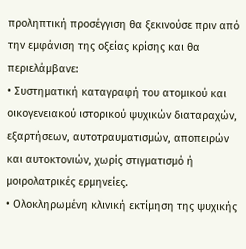προληπτική προσέγγιση θα ξεκινούσε πριν από την εμφάνιση της οξείας κρίσης και θα περιελάμβανε:
• Συστηματική καταγραφή του ατομικού και οικογενειακού ιστορικού ψυχικών διαταραχών, εξαρτήσεων, αυτοτραυματισμών, αποπειρών και αυτοκτονιών, χωρίς στιγματισμό ή μοιρολατρικές ερμηνείες.
• Ολοκληρωμένη κλινική εκτίμηση της ψυχικής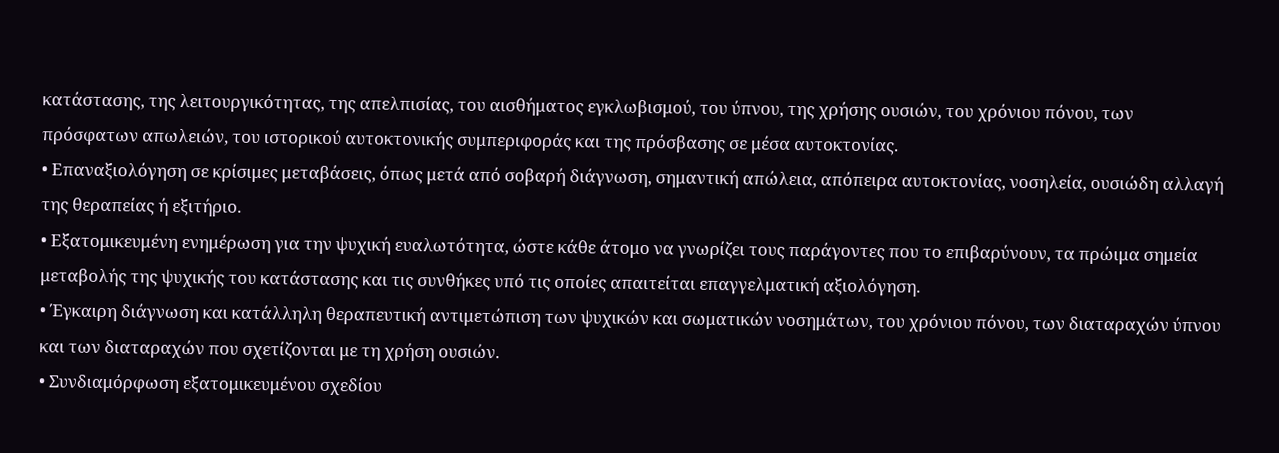κατάστασης, της λειτουργικότητας, της απελπισίας, του αισθήματος εγκλωβισμού, του ύπνου, της χρήσης ουσιών, του χρόνιου πόνου, των πρόσφατων απωλειών, του ιστορικού αυτοκτονικής συμπεριφοράς και της πρόσβασης σε μέσα αυτοκτονίας.
• Επαναξιολόγηση σε κρίσιμες μεταβάσεις, όπως μετά από σοβαρή διάγνωση, σημαντική απώλεια, απόπειρα αυτοκτονίας, νοσηλεία, ουσιώδη αλλαγή της θεραπείας ή εξιτήριο.
• Εξατομικευμένη ενημέρωση για την ψυχική ευαλωτότητα, ώστε κάθε άτομο να γνωρίζει τους παράγοντες που το επιβαρύνουν, τα πρώιμα σημεία μεταβολής της ψυχικής του κατάστασης και τις συνθήκες υπό τις οποίες απαιτείται επαγγελματική αξιολόγηση.
• Έγκαιρη διάγνωση και κατάλληλη θεραπευτική αντιμετώπιση των ψυχικών και σωματικών νοσημάτων, του χρόνιου πόνου, των διαταραχών ύπνου και των διαταραχών που σχετίζονται με τη χρήση ουσιών.
• Συνδιαμόρφωση εξατομικευμένου σχεδίου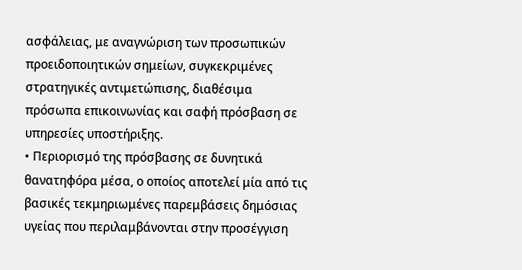ασφάλειας, με αναγνώριση των προσωπικών προειδοποιητικών σημείων, συγκεκριμένες στρατηγικές αντιμετώπισης, διαθέσιμα πρόσωπα επικοινωνίας και σαφή πρόσβαση σε υπηρεσίες υποστήριξης.
• Περιορισμό της πρόσβασης σε δυνητικά θανατηφόρα μέσα, ο οποίος αποτελεί μία από τις βασικές τεκμηριωμένες παρεμβάσεις δημόσιας υγείας που περιλαμβάνονται στην προσέγγιση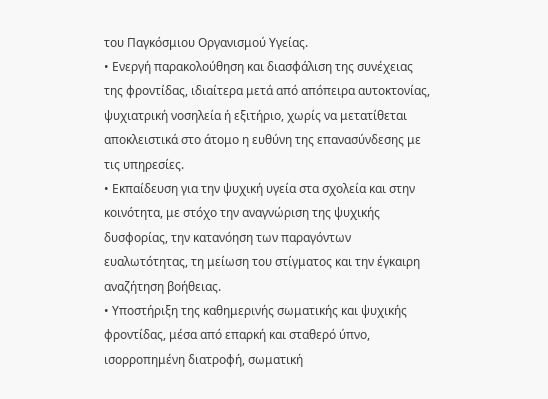του Παγκόσμιου Οργανισμού Υγείας.
• Ενεργή παρακολούθηση και διασφάλιση της συνέχειας της φροντίδας, ιδιαίτερα μετά από απόπειρα αυτοκτονίας, ψυχιατρική νοσηλεία ή εξιτήριο, χωρίς να μετατίθεται αποκλειστικά στο άτομο η ευθύνη της επανασύνδεσης με τις υπηρεσίες.
• Εκπαίδευση για την ψυχική υγεία στα σχολεία και στην κοινότητα, με στόχο την αναγνώριση της ψυχικής δυσφορίας, την κατανόηση των παραγόντων ευαλωτότητας, τη μείωση του στίγματος και την έγκαιρη αναζήτηση βοήθειας.
• Υποστήριξη της καθημερινής σωματικής και ψυχικής φροντίδας, μέσα από επαρκή και σταθερό ύπνο, ισορροπημένη διατροφή, σωματική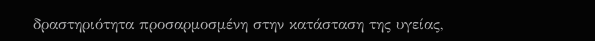δραστηριότητα προσαρμοσμένη στην κατάσταση της υγείας,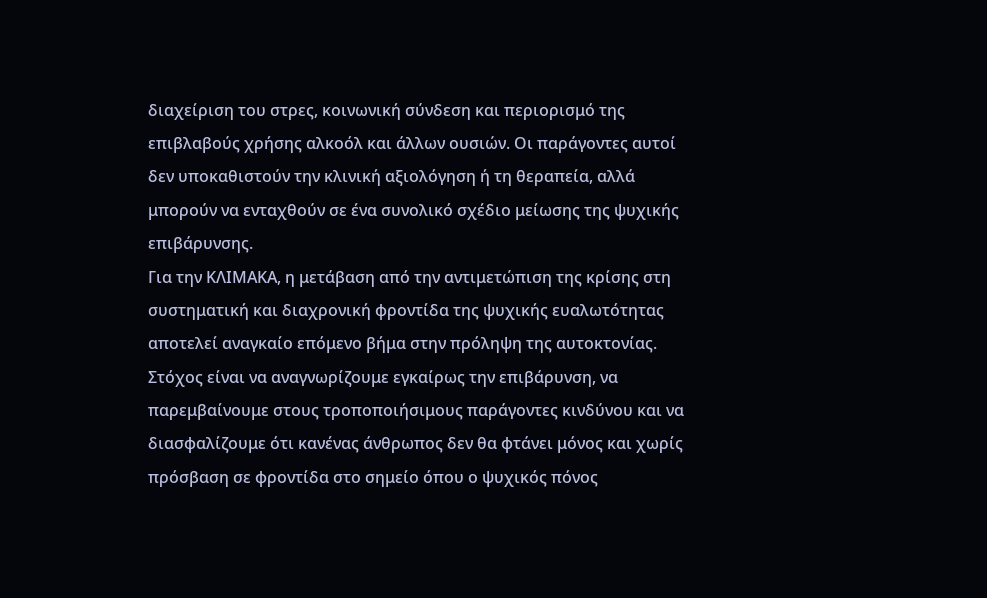διαχείριση του στρες, κοινωνική σύνδεση και περιορισμό της επιβλαβούς χρήσης αλκοόλ και άλλων ουσιών. Οι παράγοντες αυτοί δεν υποκαθιστούν την κλινική αξιολόγηση ή τη θεραπεία, αλλά μπορούν να ενταχθούν σε ένα συνολικό σχέδιο μείωσης της ψυχικής επιβάρυνσης.
Για την ΚΛΙΜΑΚΑ, η μετάβαση από την αντιμετώπιση της κρίσης στη συστηματική και διαχρονική φροντίδα της ψυχικής ευαλωτότητας αποτελεί αναγκαίο επόμενο βήμα στην πρόληψη της αυτοκτονίας. Στόχος είναι να αναγνωρίζουμε εγκαίρως την επιβάρυνση, να παρεμβαίνουμε στους τροποποιήσιμους παράγοντες κινδύνου και να διασφαλίζουμε ότι κανένας άνθρωπος δεν θα φτάνει μόνος και χωρίς πρόσβαση σε φροντίδα στο σημείο όπου ο ψυχικός πόνος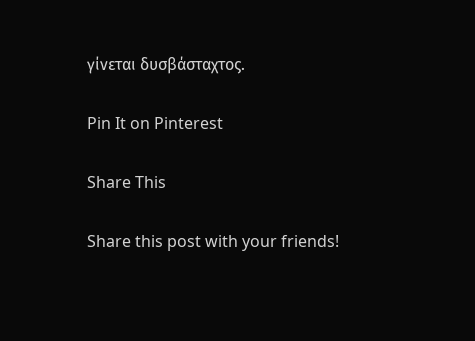γίνεται δυσβάσταχτος.

Pin It on Pinterest

Share This

Share this post with your friends!